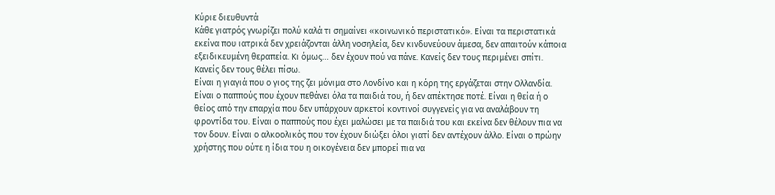Κύριε διευθυντά
Κάθε γιατρός γνωρίζει πολύ καλά τι σημαίνει «κοινωνικό περιστατικό». Είναι τα περιστατικά εκείνα που ιατρικά δεν χρειάζονται άλλη νοσηλεία, δεν κινδυνεύουν άμεσα, δεν απαιτούν κάποια εξειδικευμένη θεραπεία. Κι όμως… δεν έχουν πού να πάνε. Κανείς δεν τους περιμένει σπίτι. Κανείς δεν τους θέλει πίσω.
Είναι η γιαγιά που ο γιος της ζει μόνιμα στο Λονδίνο και η κόρη της εργάζεται στην Ολλανδία. Είναι ο παππούς που έχουν πεθάνει όλα τα παιδιά του, ή δεν απέκτησε ποτέ. Είναι η θεία ή ο θείος από την επαρχία που δεν υπάρχουν αρκετοί κοντινοί συγγενείς για να αναλάβουν τη φροντίδα του. Είναι ο παππούς που έχει μαλώσει με τα παιδιά του και εκείνα δεν θέλουν πια να τον δουν. Είναι ο αλκοολικός που τον έχουν διώξει όλοι γιατί δεν αντέχουν άλλο. Είναι ο πρώην χρήστης που ούτε η ίδια του η οικογένεια δεν μπορεί πια να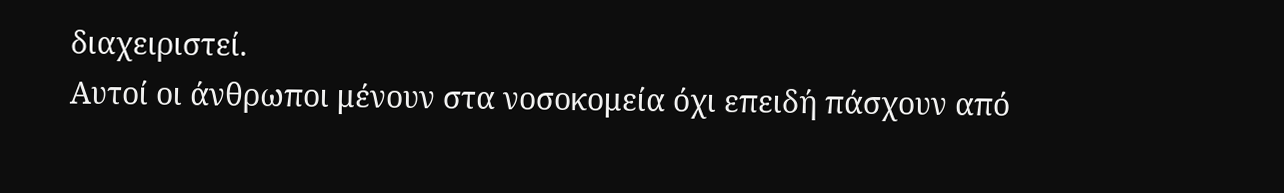διαχειριστεί.
Αυτοί οι άνθρωποι μένουν στα νοσοκομεία όχι επειδή πάσχουν από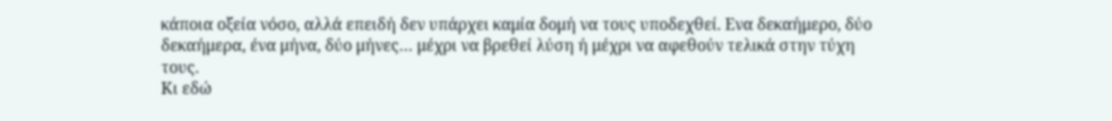κάποια οξεία νόσο, αλλά επειδή δεν υπάρχει καμία δομή να τους υποδεχθεί. Ενα δεκαήμερο, δύο δεκαήμερα, ένα μήνα, δύο μήνες… μέχρι να βρεθεί λύση ή μέχρι να αφεθούν τελικά στην τύχη τους.
Κι εδώ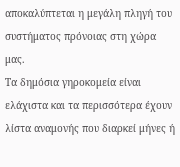αποκαλύπτεται η μεγάλη πληγή του συστήματος πρόνοιας στη χώρα μας.
Τα δημόσια γηροκομεία είναι ελάχιστα και τα περισσότερα έχουν λίστα αναμονής που διαρκεί μήνες ή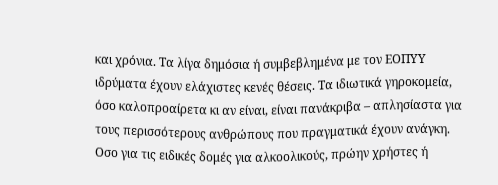και χρόνια. Τα λίγα δημόσια ή συμβεβλημένα με τον ΕΟΠΥΥ ιδρύματα έχουν ελάχιστες κενές θέσεις. Τα ιδιωτικά γηροκομεία, όσο καλοπροαίρετα κι αν είναι, είναι πανάκριβα – απλησίαστα για τους περισσότερους ανθρώπους που πραγματικά έχουν ανάγκη.
Οσο για τις ειδικές δομές για αλκοολικούς, πρώην χρήστες ή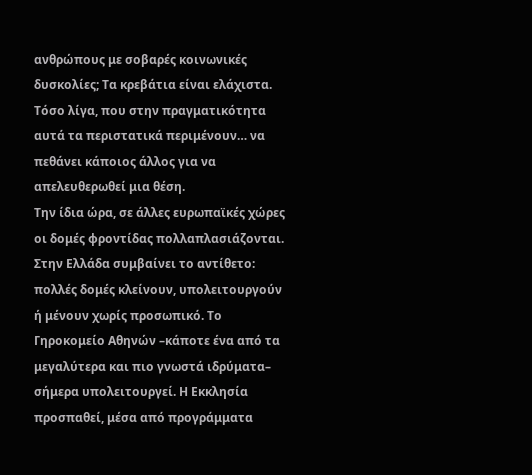ανθρώπους με σοβαρές κοινωνικές δυσκολίες; Τα κρεβάτια είναι ελάχιστα. Τόσο λίγα, που στην πραγματικότητα αυτά τα περιστατικά περιμένουν… να πεθάνει κάποιος άλλος για να απελευθερωθεί μια θέση.
Την ίδια ώρα, σε άλλες ευρωπαϊκές χώρες οι δομές φροντίδας πολλαπλασιάζονται. Στην Ελλάδα συμβαίνει το αντίθετο: πολλές δομές κλείνουν, υπολειτουργούν ή μένουν χωρίς προσωπικό. Το Γηροκομείο Αθηνών –κάποτε ένα από τα μεγαλύτερα και πιο γνωστά ιδρύματα– σήμερα υπολειτουργεί. Η Εκκλησία προσπαθεί, μέσα από προγράμματα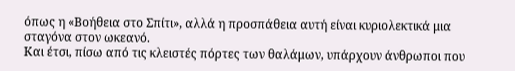όπως η «Βοήθεια στο Σπίτι», αλλά η προσπάθεια αυτή είναι κυριολεκτικά μια σταγόνα στον ωκεανό.
Και έτσι, πίσω από τις κλειστές πόρτες των θαλάμων, υπάρχουν άνθρωποι που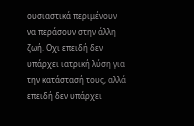ουσιαστικά περιμένουν να περάσουν στην άλλη ζωή. Οχι επειδή δεν υπάρχει ιατρική λύση για την κατάστασή τους, αλλά επειδή δεν υπάρχει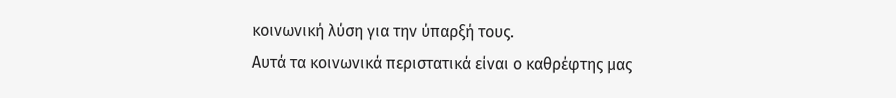κοινωνική λύση για την ύπαρξή τους.
Αυτά τα κοινωνικά περιστατικά είναι ο καθρέφτης μας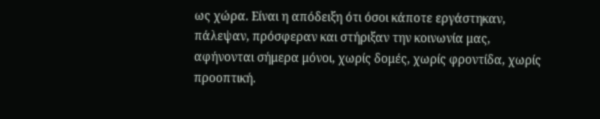ως χώρα. Είναι η απόδειξη ότι όσοι κάποτε εργάστηκαν, πάλεψαν, πρόσφεραν και στήριξαν την κοινωνία μας, αφήνονται σήμερα μόνοι, χωρίς δομές, χωρίς φροντίδα, χωρίς προοπτική.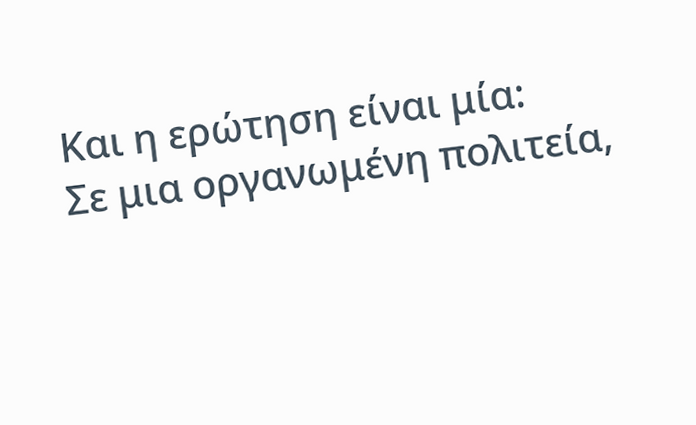Και η ερώτηση είναι μία:
Σε μια οργανωμένη πολιτεία,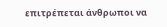επιτρέπεται άνθρωποι να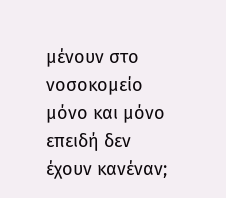μένουν στο νοσοκομείο μόνο και μόνο επειδή δεν έχουν κανέναν;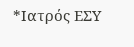*Ιατρός ΕΣΥ